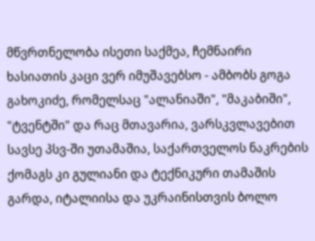მწვრთნელობა ისეთი საქმეა, ჩემნაირი ხასიათის კაცი ვერ იმუშავებსო - ამბობს გოგა გახოკიძე, რომელსაც "ალანიაში", "მაკაბიში", "ტვენტში" და რაც მთავარია, ვარსკვლავებით სავსე პსვ-ში უთამაშია, საქართველოს ნაკრების ქომაგს კი გულიანი და ტექნიკური თამაშის გარდა, იტალიისა და უკრაინისთვის ბოლო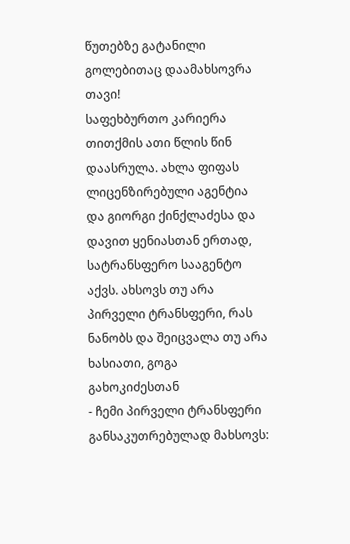წუთებზე გატანილი გოლებითაც დაამახსოვრა თავი!
საფეხბურთო კარიერა თითქმის ათი წლის წინ დაასრულა. ახლა ფიფას ლიცენზირებული აგენტია და გიორგი ქინქლაძესა და დავით ყენიასთან ერთად, სატრანსფერო სააგენტო აქვს. ახსოვს თუ არა პირველი ტრანსფერი, რას ნანობს და შეიცვალა თუ არა ხასიათი, გოგა გახოკიძესთან
- ჩემი პირველი ტრანსფერი განსაკუთრებულად მახსოვს: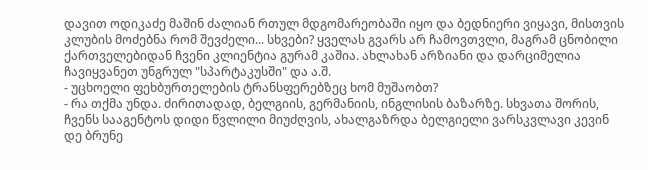დავით ოდიკაძე მაშინ ძალიან რთულ მდგომარეობაში იყო და ბედნიერი ვიყავი, მისთვის კლუბის მოძებნა რომ შევძელი... სხვები? ყველას გვარს არ ჩამოვთვლი, მაგრამ ცნობილი ქართველებიდან ჩვენი კლიენტია გურამ კაშია. ახლახან არზიანი და დარციმელია ჩავიყვანეთ უნგრულ "სპარტაკუსში" და ა.შ.
- უცხოელი ფეხბურთელების ტრანსფერებზეც ხომ მუშაობთ?
- რა თქმა უნდა. ძირითადად, ბელგიის, გერმანიის, ინგლისის ბაზარზე. სხვათა შორის, ჩვენს სააგენტოს დიდი წვლილი მიუძღვის, ახალგაზრდა ბელგიელი ვარსკვლავი კევინ დე ბრუნე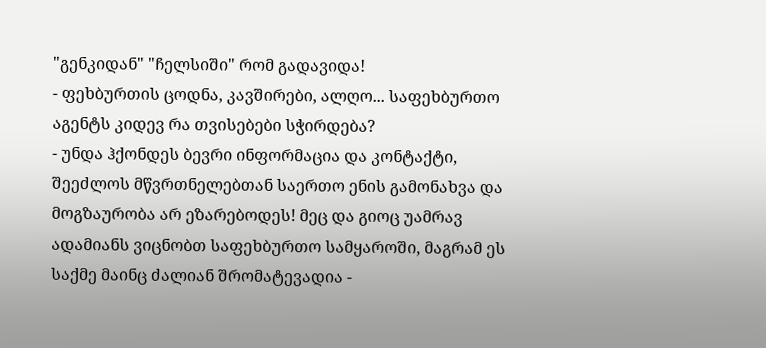"გენკიდან" "ჩელსიში" რომ გადავიდა!
- ფეხბურთის ცოდნა, კავშირები, ალღო... საფეხბურთო აგენტს კიდევ რა თვისებები სჭირდება?
- უნდა ჰქონდეს ბევრი ინფორმაცია და კონტაქტი, შეეძლოს მწვრთნელებთან საერთო ენის გამონახვა და მოგზაურობა არ ეზარებოდეს! მეც და გიოც უამრავ ადამიანს ვიცნობთ საფეხბურთო სამყაროში, მაგრამ ეს საქმე მაინც ძალიან შრომატევადია -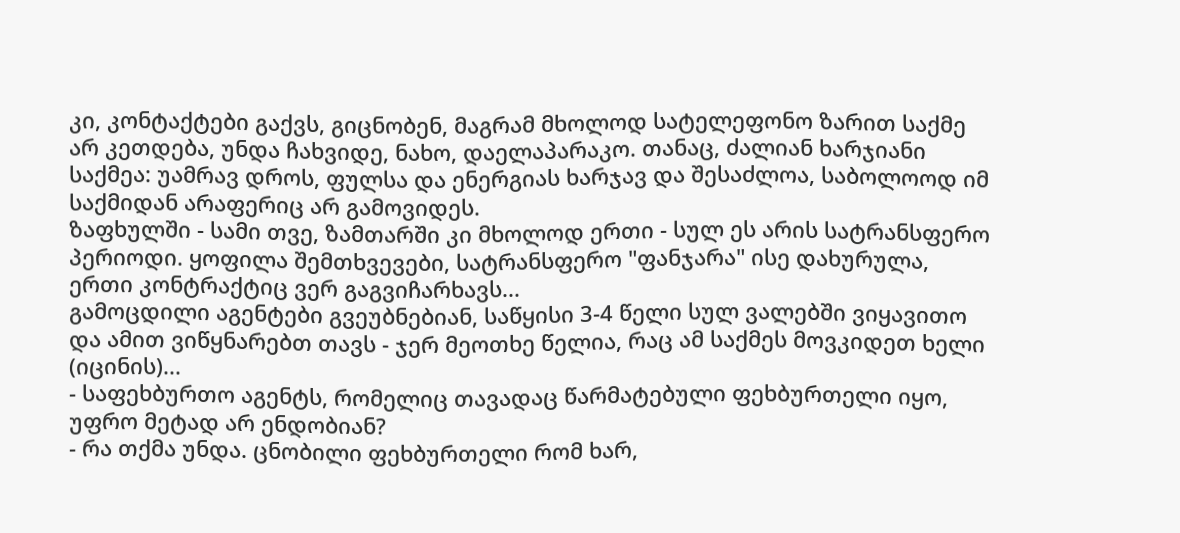კი, კონტაქტები გაქვს, გიცნობენ, მაგრამ მხოლოდ სატელეფონო ზარით საქმე არ კეთდება, უნდა ჩახვიდე, ნახო, დაელაპარაკო. თანაც, ძალიან ხარჯიანი საქმეა: უამრავ დროს, ფულსა და ენერგიას ხარჯავ და შესაძლოა, საბოლოოდ იმ საქმიდან არაფერიც არ გამოვიდეს.
ზაფხულში - სამი თვე, ზამთარში კი მხოლოდ ერთი - სულ ეს არის სატრანსფერო პერიოდი. ყოფილა შემთხვევები, სატრანსფერო "ფანჯარა" ისე დახურულა, ერთი კონტრაქტიც ვერ გაგვიჩარხავს...
გამოცდილი აგენტები გვეუბნებიან, საწყისი 3-4 წელი სულ ვალებში ვიყავითო და ამით ვიწყნარებთ თავს - ჯერ მეოთხე წელია, რაც ამ საქმეს მოვკიდეთ ხელი (იცინის)...
- საფეხბურთო აგენტს, რომელიც თავადაც წარმატებული ფეხბურთელი იყო, უფრო მეტად არ ენდობიან?
- რა თქმა უნდა. ცნობილი ფეხბურთელი რომ ხარ,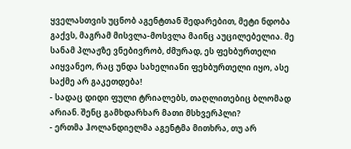ყველასთვის უცნობ აგენტთან შედარებით, მეტი ნდობა გაქვს, მაგრამ მისვლა-მოსვლა მაინც აუცილებელია. მე სანამ პლაჟზე ვნებივრობ, ძმურად, ეს ფეხბურთელი აიყვანეო, რაც უნდა სახელიანი ფეხბურთელი იყო, ასე საქმე არ გაკეთდება!
- სადაც დიდი ფული ტრიალებს, თაღლითებიც ბლომად არიან. შენც გამხდარხარ მათი მსხვერპლი?
- ერთმა ჰოლანდიელმა აგენტმა მითხრა, თუ არ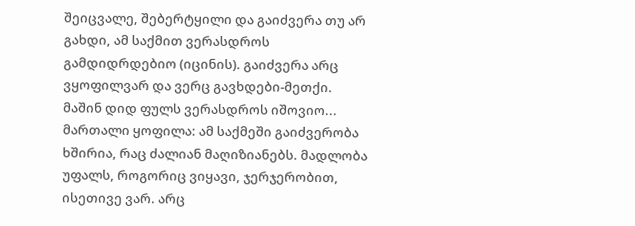შეიცვალე, შებერტყილი და გაიძვერა თუ არ გახდი, ამ საქმით ვერასდროს გამდიდრდებიო (იცინის). გაიძვერა არც ვყოფილვარ და ვერც გავხდები-მეთქი.
მაშინ დიდ ფულს ვერასდროს იშოვიო... მართალი ყოფილა: ამ საქმეში გაიძვერობა ხშირია, რაც ძალიან მაღიზიანებს. მადლობა უფალს, როგორიც ვიყავი, ჯერჯერობით,
ისეთივე ვარ. არც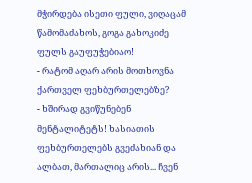მჭირდება ისეთი ფული, ვიღაცამ წამომაძახოს, გოგა გახოკიძე ფულს გაუფუჭებიაო!
- რატომ აღარ არის მოთხოვნა ქართველ ფეხბურთელებზე?
- ხშირად გვიწუნებენ მენტალიტეტს! ხასიათის ფეხბურთელებს გვეძახიან და ალბათ, მართალიც არის... ჩვენ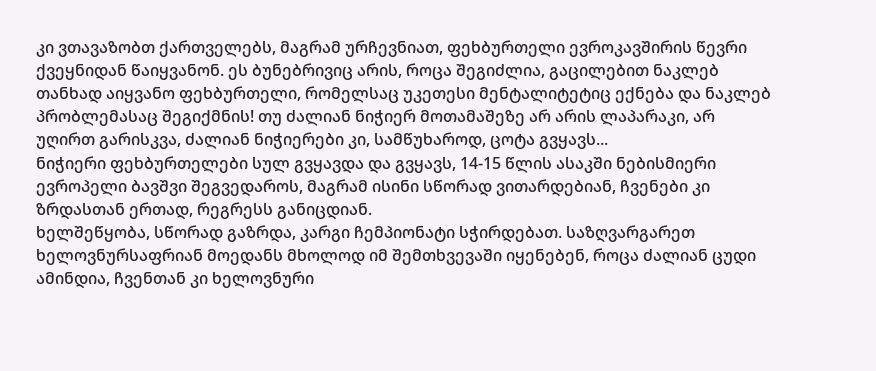კი ვთავაზობთ ქართველებს, მაგრამ ურჩევნიათ, ფეხბურთელი ევროკავშირის წევრი ქვეყნიდან წაიყვანონ. ეს ბუნებრივიც არის, როცა შეგიძლია, გაცილებით ნაკლებ თანხად აიყვანო ფეხბურთელი, რომელსაც უკეთესი მენტალიტეტიც ექნება და ნაკლებ პრობლემასაც შეგიქმნის! თუ ძალიან ნიჭიერ მოთამაშეზე არ არის ლაპარაკი, არ უღირთ გარისკვა, ძალიან ნიჭიერები კი, სამწუხაროდ, ცოტა გვყავს...
ნიჭიერი ფეხბურთელები სულ გვყავდა და გვყავს, 14-15 წლის ასაკში ნებისმიერი ევროპელი ბავშვი შეგვედაროს, მაგრამ ისინი სწორად ვითარდებიან, ჩვენები კი ზრდასთან ერთად, რეგრესს განიცდიან.
ხელშეწყობა, სწორად გაზრდა, კარგი ჩემპიონატი სჭირდებათ. საზღვარგარეთ ხელოვნურსაფრიან მოედანს მხოლოდ იმ შემთხვევაში იყენებენ, როცა ძალიან ცუდი ამინდია, ჩვენთან კი ხელოვნური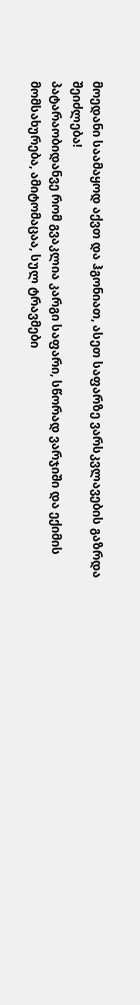მოედანი საამაყოდ აქვთ და ჰგონიათ, ასეთ საფარზე ვარსკვლავების გაზრდა შეიძლება!
პატარაობიდანვე რომ გვაკლია კარგი საფარი, სწორად ვარჯიში და ექიმის მომსახურება, ამიტომაცაა, სულ ტრავმები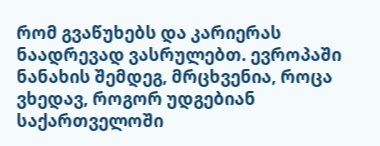რომ გვაწუხებს და კარიერას ნაადრევად ვასრულებთ. ევროპაში ნანახის შემდეგ, მრცხვენია, როცა ვხედავ, როგორ უდგებიან საქართველოში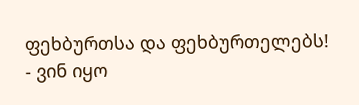ფეხბურთსა და ფეხბურთელებს!
- ვინ იყო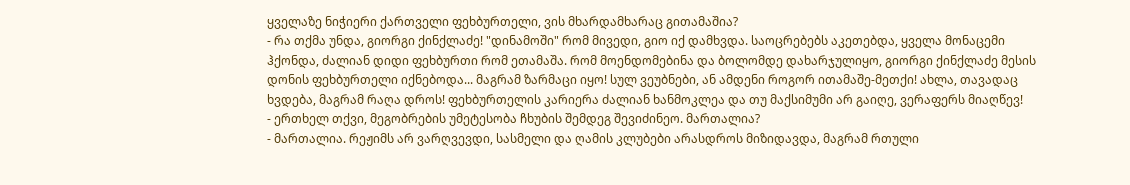ყველაზე ნიჭიერი ქართველი ფეხბურთელი, ვის მხარდამხარაც გითამაშია?
- რა თქმა უნდა, გიორგი ქინქლაძე! "დინამოში" რომ მივედი, გიო იქ დამხვდა. საოცრებებს აკეთებდა, ყველა მონაცემი ჰქონდა, ძალიან დიდი ფეხბურთი რომ ეთამაშა. რომ მოენდომებინა და ბოლომდე დახარჯულიყო, გიორგი ქინქლაძე მესის დონის ფეხბურთელი იქნებოდა... მაგრამ ზარმაცი იყო! სულ ვეუბნები, ან ამდენი როგორ ითამაშე-მეთქი! ახლა, თავადაც ხვდება, მაგრამ რაღა დროს! ფეხბურთელის კარიერა ძალიან ხანმოკლეა და თუ მაქსიმუმი არ გაიღე, ვერაფერს მიაღწევ!
- ერთხელ თქვი, მეგობრების უმეტესობა ჩხუბის შემდეგ შევიძინეო. მართალია?
- მართალია. რეჟიმს არ ვარღვევდი, სასმელი და ღამის კლუბები არასდროს მიზიდავდა, მაგრამ რთული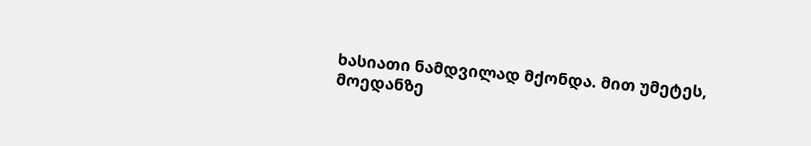ხასიათი ნამდვილად მქონდა. მით უმეტეს, მოედანზე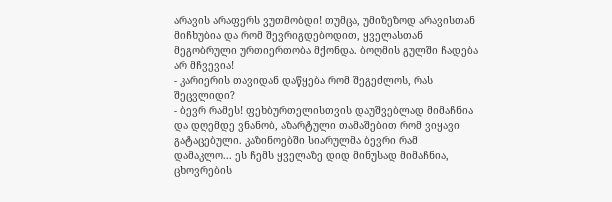არავის არაფერს ვუთმობდი! თუმცა, უმიზეზოდ არავისთან მიჩხუბია და რომ შევრიგდებოდით, ყველასთან მეგობრული ურთიერთობა მქონდა. ბოღმის გულში ჩადება არ მჩვევია!
- კარიერის თავიდან დაწყება რომ შეგეძლოს, რას შეცვლიდი?
- ბევრ რამეს! ფეხბურთელისთვის დაუშვებლად მიმაჩნია და დღემდე ვნანობ, აზარტული თამაშებით რომ ვიყავი გატაცებული. კაზინოებში სიარულმა ბევრი რამ დამაკლო... ეს ჩემს ყველაზე დიდ მინუსად მიმაჩნია, ცხოვრების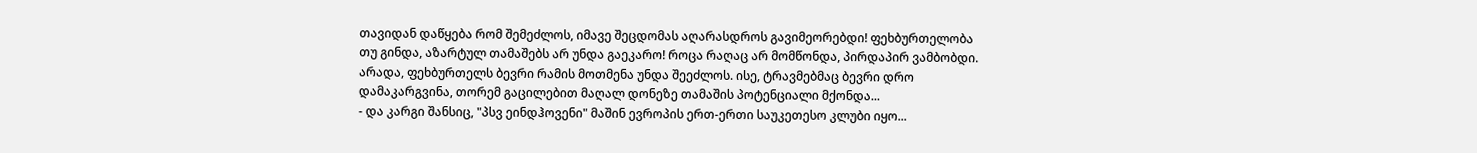თავიდან დაწყება რომ შემეძლოს, იმავე შეცდომას აღარასდროს გავიმეორებდი! ფეხბურთელობა თუ გინდა, აზარტულ თამაშებს არ უნდა გაეკარო! როცა რაღაც არ მომწონდა, პირდაპირ ვამბობდი. არადა, ფეხბურთელს ბევრი რამის მოთმენა უნდა შეეძლოს. ისე, ტრავმებმაც ბევრი დრო დამაკარგვინა, თორემ გაცილებით მაღალ დონეზე თამაშის პოტენციალი მქონდა...
- და კარგი შანსიც, "პსვ ეინდჰოვენი" მაშინ ევროპის ერთ-ერთი საუკეთესო კლუბი იყო...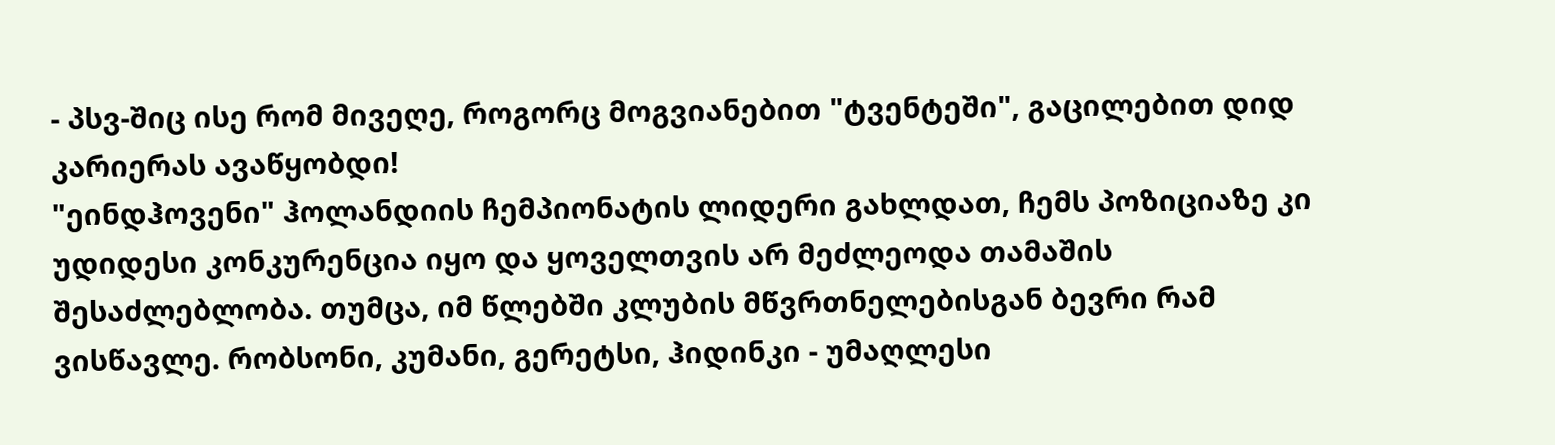- პსვ-შიც ისე რომ მივეღე, როგორც მოგვიანებით "ტვენტეში", გაცილებით დიდ კარიერას ავაწყობდი!
"ეინდჰოვენი" ჰოლანდიის ჩემპიონატის ლიდერი გახლდათ, ჩემს პოზიციაზე კი უდიდესი კონკურენცია იყო და ყოველთვის არ მეძლეოდა თამაშის შესაძლებლობა. თუმცა, იმ წლებში კლუბის მწვრთნელებისგან ბევრი რამ ვისწავლე. რობსონი, კუმანი, გერეტსი, ჰიდინკი - უმაღლესი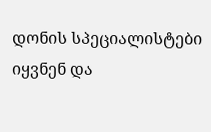დონის სპეციალისტები იყვნენ და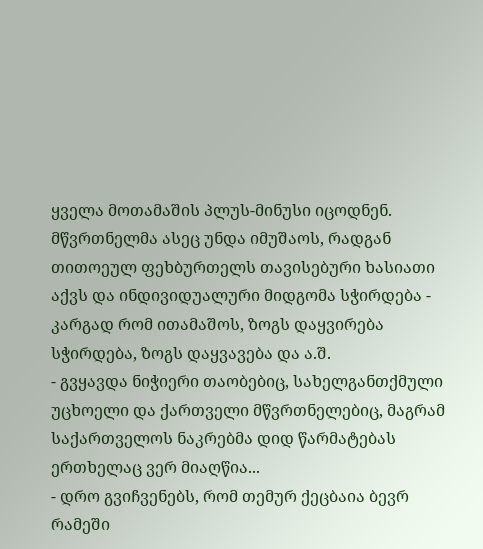ყველა მოთამაშის პლუს-მინუსი იცოდნენ.
მწვრთნელმა ასეც უნდა იმუშაოს, რადგან თითოეულ ფეხბურთელს თავისებური ხასიათი აქვს და ინდივიდუალური მიდგომა სჭირდება - კარგად რომ ითამაშოს, ზოგს დაყვირება სჭირდება, ზოგს დაყვავება და ა.შ.
- გვყავდა ნიჭიერი თაობებიც, სახელგანთქმული უცხოელი და ქართველი მწვრთნელებიც, მაგრამ საქართველოს ნაკრებმა დიდ წარმატებას ერთხელაც ვერ მიაღწია...
- დრო გვიჩვენებს, რომ თემურ ქეცბაია ბევრ რამეში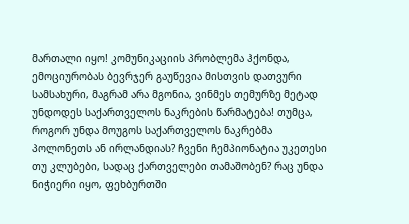მართალი იყო! კომუნიკაციის პრობლემა ჰქონდა, ემოციურობას ბევრჯერ გაუწევია მისთვის დათვური სამსახური, მაგრამ არა მგონია, ვინმეს თემურზე მეტად უნდოდეს საქართველოს ნაკრების წარმატება! თუმცა, როგორ უნდა მოუგოს საქართველოს ნაკრებმა პოლონეთს ან ირლანდიას? ჩვენი ჩემპიონატია უკეთესი თუ კლუბები, სადაც ქართველები თამაშობენ? რაც უნდა ნიჭიერი იყო, ფეხბურთში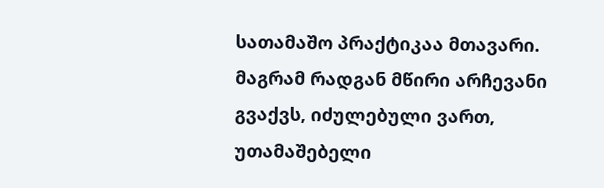სათამაშო პრაქტიკაა მთავარი. მაგრამ რადგან მწირი არჩევანი გვაქვს, იძულებული ვართ, უთამაშებელი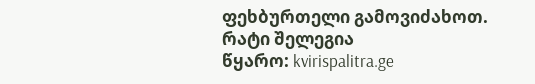ფეხბურთელი გამოვიძახოთ.
რატი შელეგია
წყარო: kvirispalitra.ge